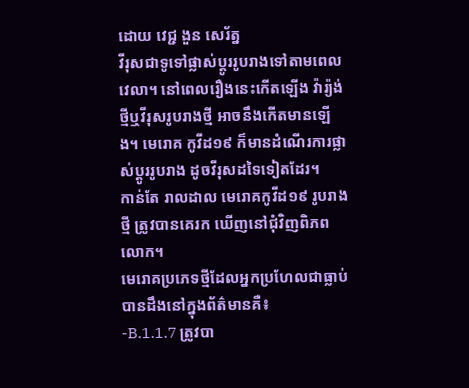ដោយ វេជ្ជ ងួន សេរ័ត្ន
វីរុសជាទូទៅផ្លាស់ប្តូររូបរាងទៅតាមពេលវេលា។ នៅពេលរឿងនេះកើតឡើង វ៉ារ្យ៉ង់ថ្មីឬវីរុសរូបរាងថ្មី អាចនឹងកើតមានឡើង។ មេរោគ កូវីដ១៩ ក៏មានដំណើរការផ្លាស់ប្តូររូបរាង ដូចវីរុសដទៃទៀតដែរ។
កាន់តែ រាលដាល មេរោគកូវីដ១៩ រូបរាងថ្មី ត្រូវបានគេរក ឃើញនៅជុំវិញពិភពលោក។
មេរោគប្រភេទថ្មីដែលអ្នកប្រហែលជាធ្លាប់បានដឹងនៅក្នុងព័ត៌មានគឺ៖
-B.1.1.7 ត្រូវបា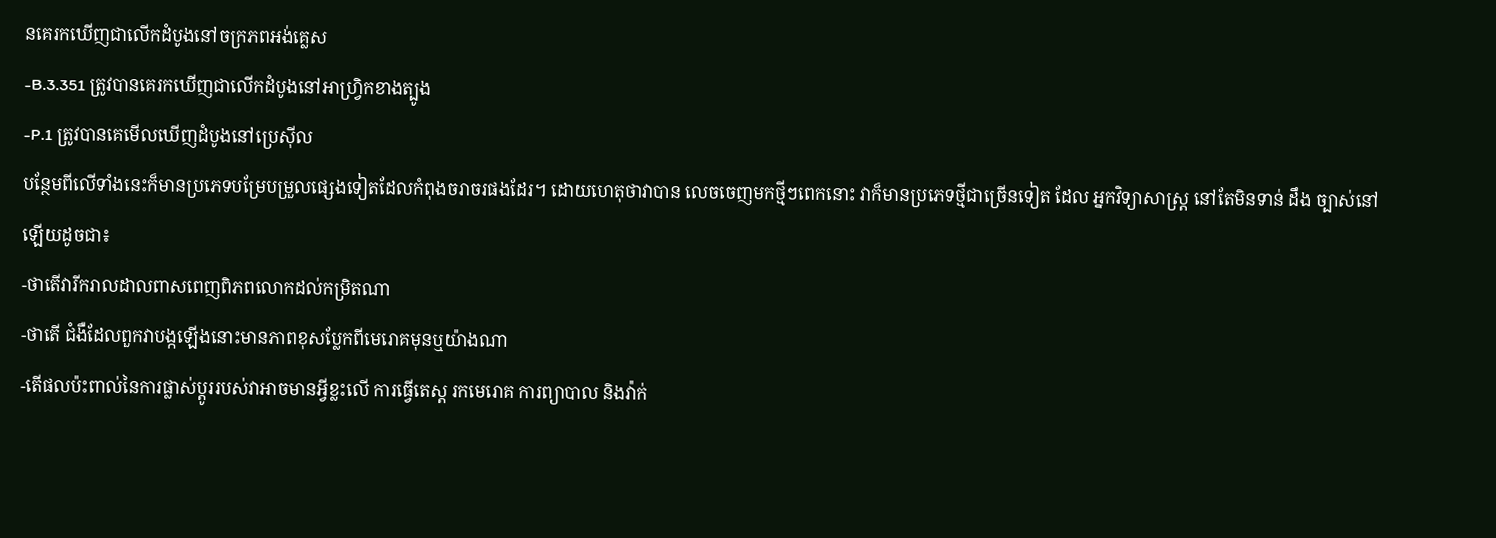នគេរកឃើញជាលើកដំបូងនៅចក្រភពអង់គ្លេស
-B.3.351 ត្រូវបានគេរកឃើញជាលើកដំបូងនៅអាហ្វ្រិកខាងត្បូង
-P.1 ត្រូវបានគេមើលឃើញដំបូងនៅប្រេស៊ីល
បន្ថែមពីលើទាំងនេះក៏មានប្រភេទបម្រែបម្រួលផ្សេងទៀតដែលកំពុងចរាចរផងដែរ។ ដោយហេតុថាវាបាន លេចចេញមកថ្មីៗពេកនោះ វាក៏មានប្រភេទថ្មីជាច្រើនទៀត ដែល អ្នកវិទ្យាសាស្ត្រ នៅតែមិនទាន់ ដឹង ច្បាស់នៅឡើយដូចជា៖
-ថាតើវារីករាលដាលពាសពេញពិភពលោកដល់កម្រិតណា
-ថាតើ ជំងឺដែលពួកវាបង្កឡើងនោះមានភាពខុសប្លែកពីមេរោគមុនឬយ៉ាងណា
-តើផលប៉ះពាល់នៃការផ្លាស់ប្តូររបស់វាអាចមានអ្វីខ្លះលើ ការធ្វើតេស្ត រកមេរោគ ការព្យាបាល និងវ៉ាក់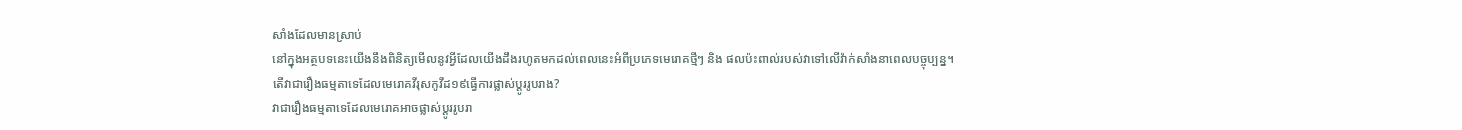សាំងដែលមានស្រាប់
នៅក្នុងអត្ថបទនេះយើងនឹងពិនិត្យមើលនូវអ្វីដែលយើងដឹងរហូតមកដល់ពេលនេះអំពីប្រភេទមេរោគថ្មីៗ និង ផលប៉ះពាល់របស់វាទៅលើវ៉ាក់សាំងនាពេលបច្ចុប្បន្ន។
តើវាជារឿងធម្មតាទេដែលមេរោគវីរុសកូវីដ១៩ធ្វើការផ្លាស់ប្តូររូបរាង?
វាជារឿងធម្មតាទេដែលមេរោគអាចផ្លាស់ប្តូររូបរា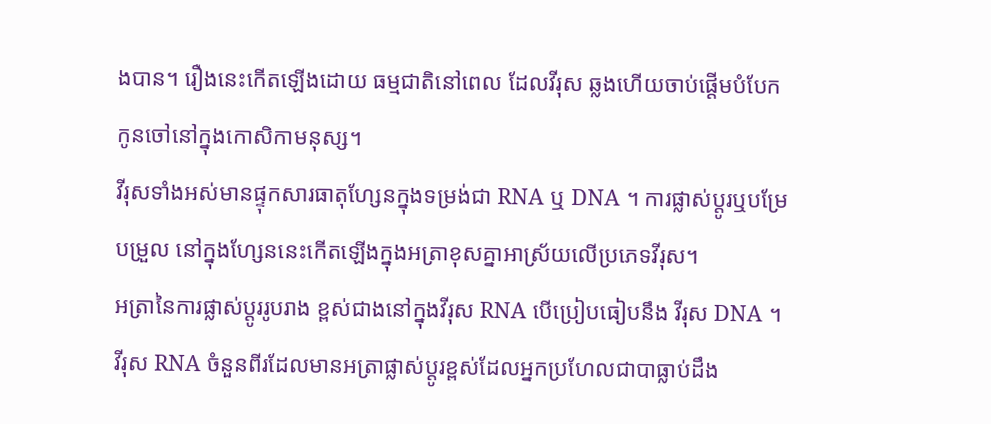ងបាន។ រឿងនេះកើតឡើងដោយ ធម្មជាតិនៅពេល ដែលវីរុស ឆ្លងហើយចាប់ផ្តើមបំបែកកូនចៅនៅក្នុងកោសិកាមនុស្ស។
វីរុសទាំងអស់មានផ្ទុកសារធាតុហ្សែនក្នុងទម្រង់ជា RNA ឬ DNA ។ ការផ្លាស់ប្តូរឬបម្រែបម្រួល នៅក្នុងហ្សែននេះកើតឡើងក្នុងអត្រាខុសគ្នាអាស្រ័យលើប្រភេទវីរុស។
អត្រានៃការផ្លាស់ប្តូររូបរាង ខ្ពស់ជាងនៅក្នុងវីរុស RNA បើប្រៀបធៀបនឹង វីរុស DNA ។
វីរុស RNA ចំនួនពីរដែលមានអត្រាផ្លាស់ប្តូរខ្ពស់ដែលអ្នកប្រហែលជាបាធ្លាប់ដឹង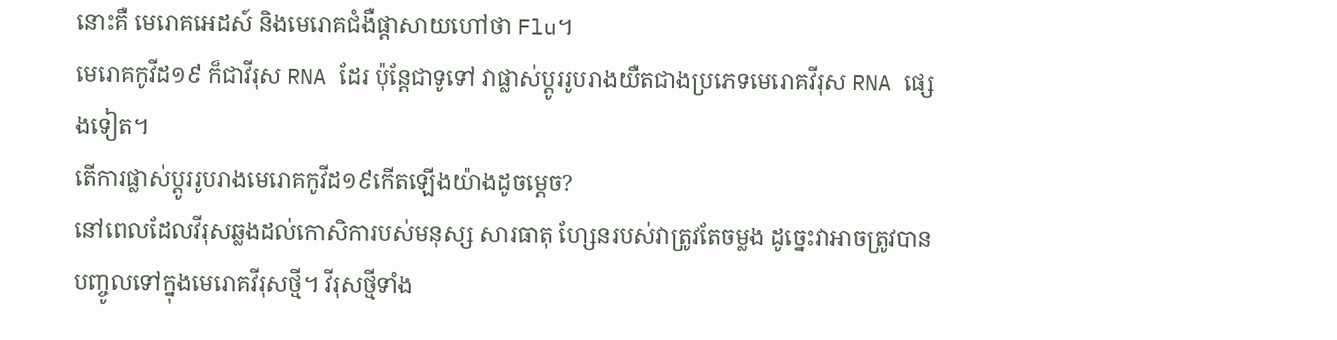នោះគឺ មេរោគអេដស៍ និងមេរោគជំងឺផ្តាសាយហៅថា Flu។
មេរោគកូវីដ១៩ ក៏ជាវីរុស RNA ដែរ ប៉ុន្តែជាទូទៅ វាផ្លាស់ប្តូររូបរាងយឺតជាងប្រភេទមេរោគវីរុស RNA ផ្សេងទៀត។
តើការផ្លាស់ប្តូររូបរាងមេរោគកូវីដ១៩កើតឡើងយ៉ាងដូចម្តេច?
នៅពេលដែលវីរុសឆ្លងដល់កោសិការបស់មនុស្ស សារធាតុ ហ្សែនរបស់វាត្រូវតែចម្លង ដូច្នេះវាអាចត្រូវបាន បញ្ចូលទៅក្នុងមេរោគវីរុសថ្មី។ វីរុសថ្មីទាំង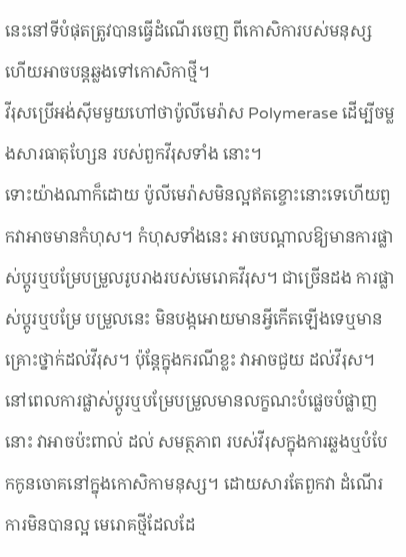នេះនៅទីបំផុតត្រូវបានធ្វើដំណើរចេញ ពីកោសិការបស់មនុស្ស ហើយអាចបន្តឆ្លងទៅកោសិកាថ្មី។
វីរុសប្រើអង់ស៊ីមមួយហៅថាប៉ូលីមេរ៉ាស Polymerase ដើម្បីចម្លងសារធាតុហ្សែន របស់ពួកវីរុសទាំង នោះ។
ទោះយ៉ាងណាក៏ដោយ ប៉ូលីមេរ៉ាសមិនល្អឥតខ្ចោះនោះទេហើយពួកវាអាចមានកំហុស។ កំហុសទាំងនេះ អាចបណ្តាលឱ្យមានការផ្លាស់ប្តូរឬបម្រែបម្រួលរូបរាងរបស់មេរោគវីរុស។ ជាច្រើនដង ការផ្លាស់ប្តូរឬបម្រែ បម្រួលនេះ មិនបង្កអោយមានអ្វីកើតឡើងទេឬមានគ្រោះថ្នាក់ដល់វីរុស។ ប៉ុន្តែក្នុងករណីខ្លះ វាអាចជួយ ដល់វីរុស។
នៅពេលការផ្លាស់ប្តូរឬបម្រែបម្រួលមានលក្ខណះបំផ្លេចបំផ្លាញនោះ វាអាចប៉ះពាល់ ដល់ សមត្ថភាព របស់វីរុសក្នុងការឆ្លងឬបំបែកកូនចោគនៅក្នុងកោសិកាមនុស្ស។ ដោយសារតែពួកវា ដំណើរការមិនបានល្អ មេរោគថ្មីដែលដែ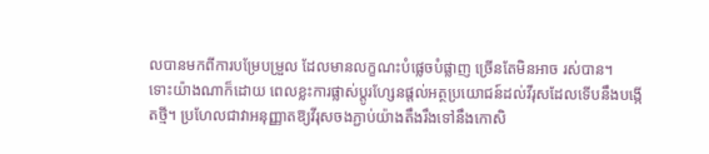លបានមកពីការបម្រែបម្រួល ដែលមានលក្ខណះបំផ្លេចបំផ្លាញ ច្រើនតែមិនអាច រស់បាន។
ទោះយ៉ាងណាក៏ដោយ ពេលខ្លះការផ្លាស់ប្តូរហ្សែនផ្តល់អត្ថប្រយោជន៍ដល់វីរុសដែលទើបនឹងបង្កើតថ្មី។ ប្រហែលជាវាអនុញ្ញាតឱ្យវីរុសចងភ្ជាប់យ៉ាងតឹងរឹងទៅនឹងកោសិ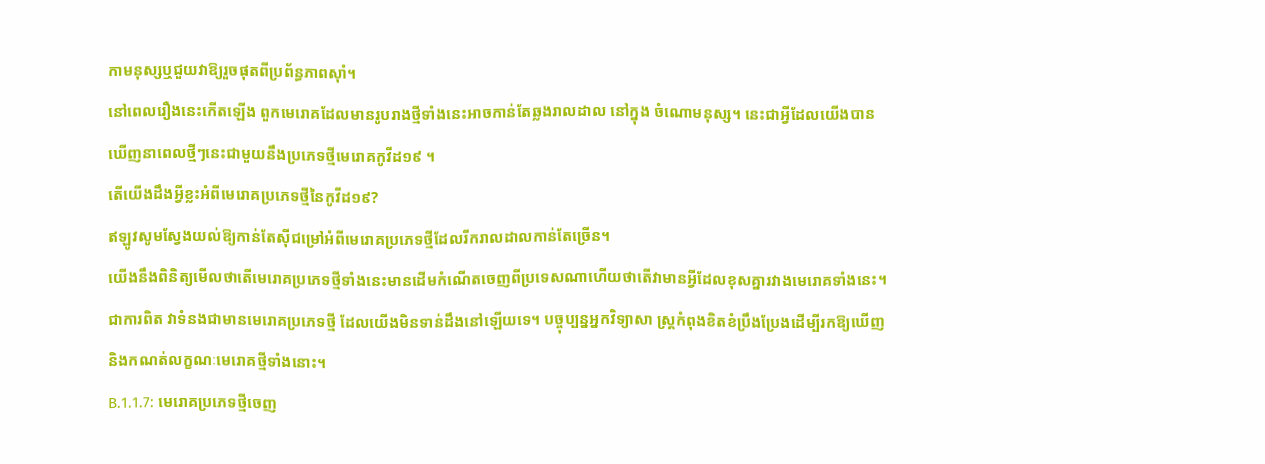កាមនុស្សឬជួយវាឱ្យរួចផុតពីប្រព័ន្ធភាពស៊ាំ។
នៅពេលរឿងនេះកើតឡើង ពួកមេរោគដែលមានរូបរាងថ្មីទាំងនេះអាចកាន់តែឆ្លងរាលដាល នៅក្នុង ចំណោមនុស្ស។ នេះជាអ្វីដែលយើងបានឃើញនាពេលថ្មីៗនេះជាមួយនឹងប្រភេទថ្មីមេរោគកូវីដ១៩ ។
តើយើងដឹងអ្វីខ្លះអំពីមេរោគប្រភេទថ្មីនៃកូវីដ១៩?
ឥឡូវសូមស្វែងយល់ឱ្យកាន់តែស៊ីជម្រៅអំពីមេរោគប្រភេទថ្មីដែលរីករាលដាលកាន់តែច្រើន។
យើងនឹងពិនិត្យមើលថាតើមេរោគប្រភេទថ្មីទាំងនេះមានដើមកំណើតចេញពីប្រទេសណាហើយថាតើវាមានអ្វីដែលខុសគ្នារវាងមេរោគទាំងនេះ។
ជាការពិត វាទំនងជាមានមេរោគប្រភេទថ្មី ដែលយើងមិនទាន់ដឹងនៅឡើយទេ។ បច្ចុប្បន្នអ្នកវិទ្យាសា ស្ត្រកំពុងខិតខំប្រឹងប្រែងដើម្បីរកឱ្យឃើញនិងកណត់លក្ខណៈមេរោគថ្មីទាំងនោះ។
B.1.1.7: មេរោគប្រភេទថ្មីចេញ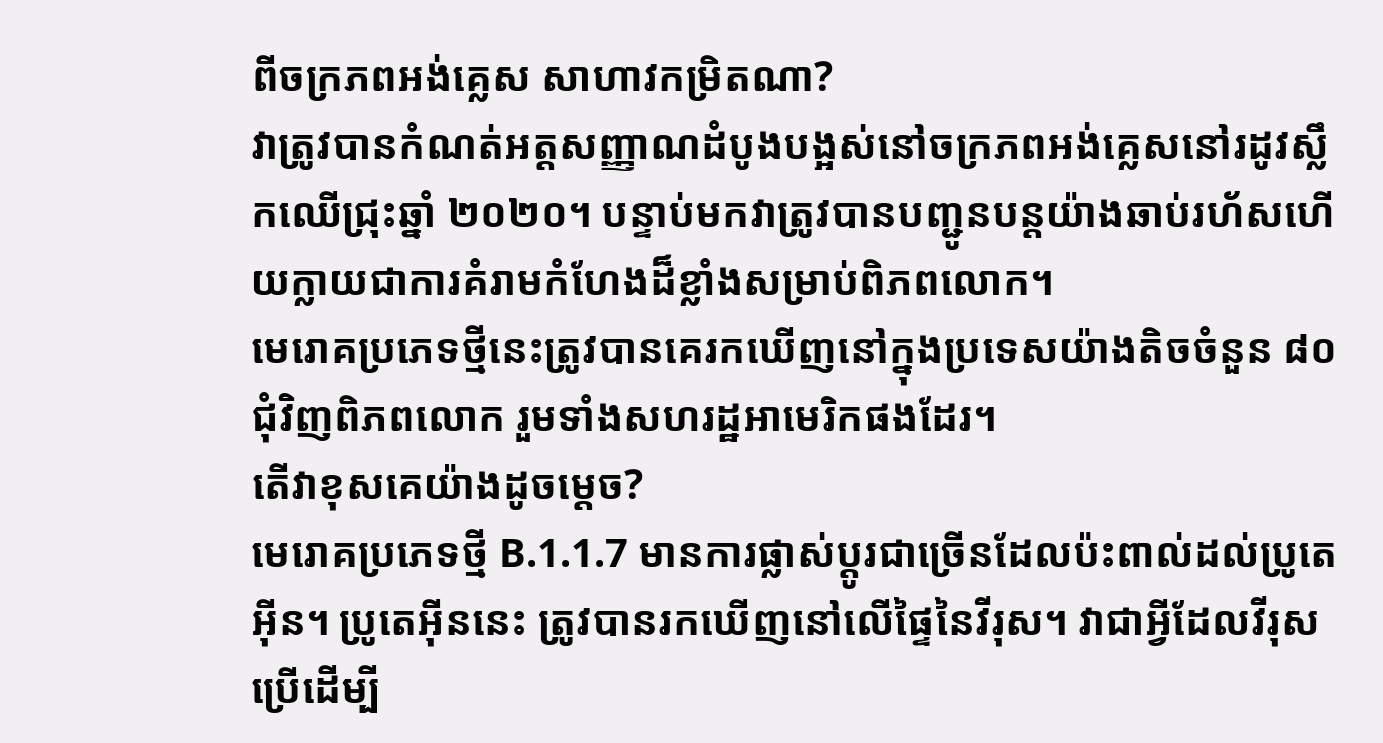ពីចក្រភពអង់គ្លេស សាហាវកម្រិតណា?
វាត្រូវបានកំណត់អត្តសញ្ញាណដំបូងបង្អស់នៅចក្រភពអង់គ្លេសនៅរដូវស្លឹកឈើជ្រុះឆ្នាំ ២០២០។ បន្ទាប់មកវាត្រូវបានបញ្ជូនបន្តយ៉ាងឆាប់រហ័សហើយក្លាយជាការគំរាមកំហែងដ៏ខ្លាំងសម្រាប់ពិភពលោក។
មេរោគប្រភេទថ្មីនេះត្រូវបានគេរកឃើញនៅក្នុងប្រទេសយ៉ាងតិចចំនួន ៨០ ជុំវិញពិភពលោក រួមទាំងសហរដ្ឋអាមេរិកផងដែរ។
តើវាខុសគេយ៉ាងដូចម្តេច?
មេរោគប្រភេទថ្មី B.1.1.7 មានការផ្លាស់ប្តូរជាច្រើនដែលប៉ះពាល់ដល់ប្រូតេអ៊ីន។ ប្រូតេអ៊ីននេះ ត្រូវបានរកឃើញនៅលើផ្ទៃនៃវីរុស។ វាជាអ្វីដែលវីរុសប្រើដើម្បី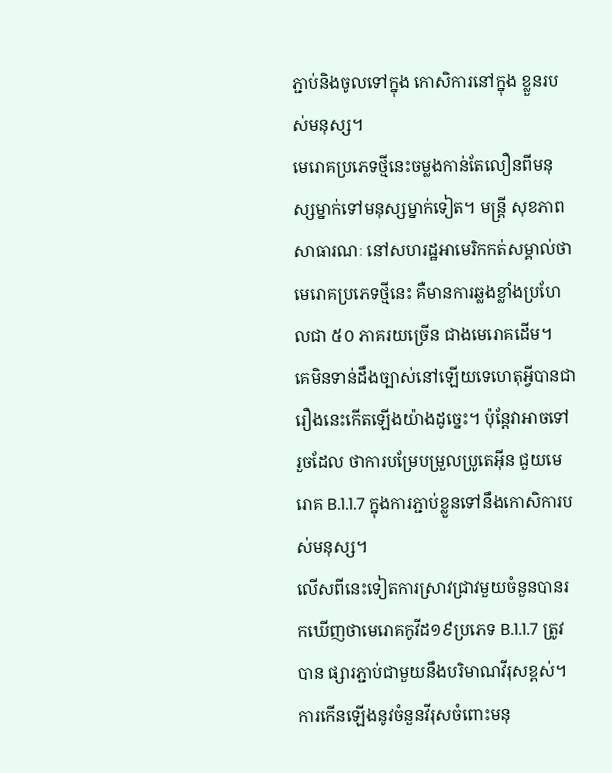ភ្ជាប់និងចូលទៅក្នុង កោសិការនៅក្នុង ខ្លួនរបស់មនុស្ស។
មេរោគប្រភេទថ្មីនេះចម្លងកាន់តែលឿនពីមនុស្សម្នាក់ទៅមនុស្សម្នាក់ទៀត។ មន្រ្តី សុខភាព សាធារណៈ នៅសហរដ្ឋអាមេរិកកត់សម្គាល់ថា មេរោគប្រភេទថ្មីនេះ គឺមានការឆ្លងខ្លាំងប្រហែលជា ៥០ ភាគរយច្រើន ជាងមេរោគដើម។
គេមិនទាន់ដឹងច្បាស់នៅឡើយទេហេតុអ្វីបានជារឿងនេះកើតឡើងយ៉ាងដូច្នេះ។ ប៉ុន្តែវាអាចទៅរួចដែល ថាការបម្រែបម្រួលប្រូតេអ៊ីន ជួយមេរោគ B.1.1.7 ក្នុងការភ្ជាប់ខ្លួនទៅនឹងកោសិការបស់មនុស្ស។
លើសពីនេះទៀតការស្រាវជ្រាវមួយចំនួនបានរកឃើញថាមេរោគកូវីដ១៩ប្រភេទ B.1.1.7 ត្រូវបាន ផ្សារភ្ជាប់ជាមួយនឹងបរិមាណវីរុសខ្ពស់។ ការកើនឡើងនូវចំនួនវីរុសចំពោះមនុ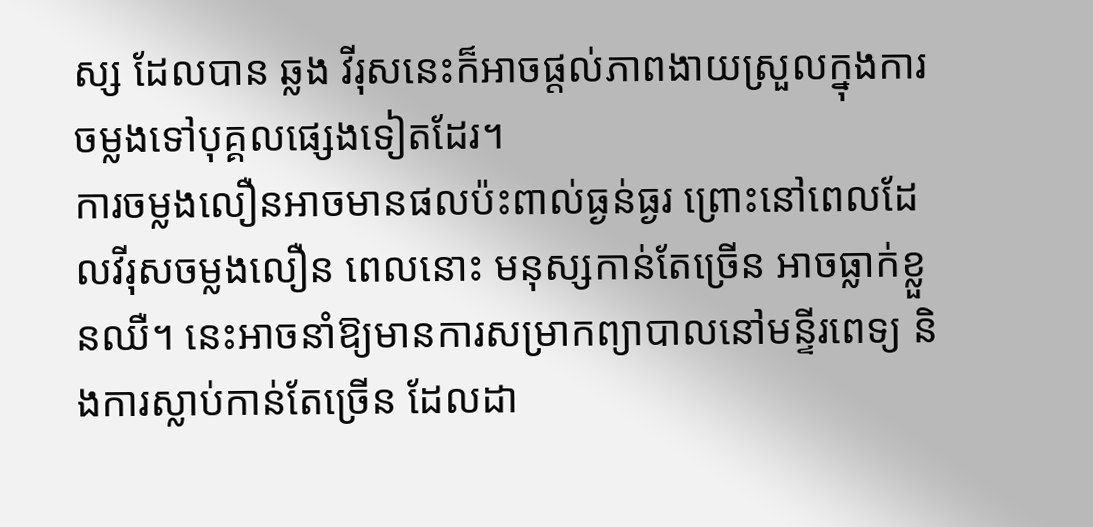ស្ស ដែលបាន ឆ្លង វីរុសនេះក៏អាចផ្តល់ភាពងាយស្រួលក្នុងការចម្លងទៅបុគ្គលផ្សេងទៀតដែរ។
ការចម្លងលឿនអាចមានផលប៉ះពាល់ធ្ងន់ធ្ងរ ព្រោះនៅពេលដែលវីរុសចម្លងលឿន ពេលនោះ មនុស្សកាន់តែច្រើន អាចធ្លាក់ខ្លួនឈឺ។ នេះអាចនាំឱ្យមានការសម្រាកព្យាបាលនៅមន្ទីរពេទ្យ និងការស្លាប់កាន់តែច្រើន ដែលដា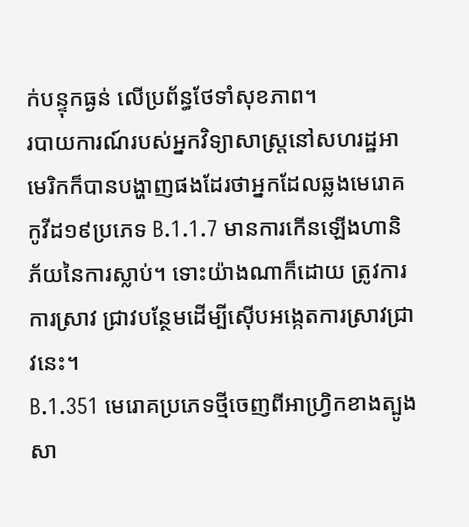ក់បន្ទុកធ្ងន់ លើប្រព័ន្ធថែទាំសុខភាព។
របាយការណ៍របស់អ្នកវិទ្យាសាស្ត្រនៅសហរដ្ឋអាមេរិកក៏បានបង្ហាញផងដែរថាអ្នកដែលឆ្លងមេរោគកូវីដ១៩ប្រភេទ B.1.1.7 មានការកើនឡើងហានិភ័យនៃការស្លាប់។ ទោះយ៉ាងណាក៏ដោយ ត្រូវការការស្រាវ ជ្រាវបន្ថែមដើម្បីស៊ើបអង្កេតការស្រាវជ្រាវនេះ។
B.1.351 មេរោគប្រភេទថ្មីចេញពីអាហ្វ្រិកខាងត្បូងសា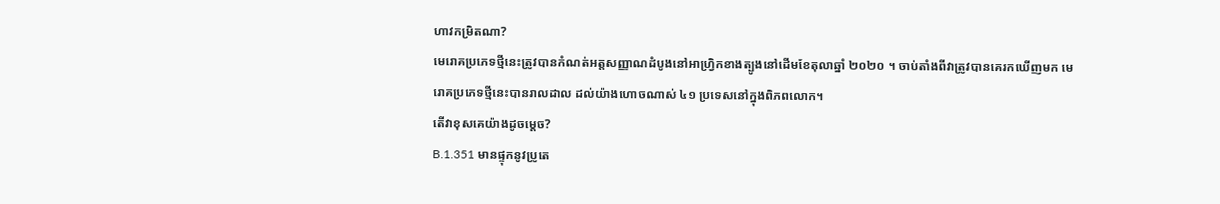ហាវកម្រិតណា?
មេរោគប្រភេទថ្មីនេះត្រូវបានកំណត់អត្តសញ្ញាណដំបូងនៅអាហ្វ្រិកខាងត្បូងនៅដើមខែតុលាឆ្នាំ ២០២០ ។ ចាប់តាំងពីវាត្រូវបានគេរកឃើញមក មេរោគប្រភេទថ្មីនេះបានរាលដាល ដល់យ៉ាងហោចណាស់ ៤១ ប្រទេសនៅក្នុងពិភពលោក។
តើវាខុសគេយ៉ាងដូចម្តេច?
B.1.351 មានផ្ទុកនូវប្រូតេ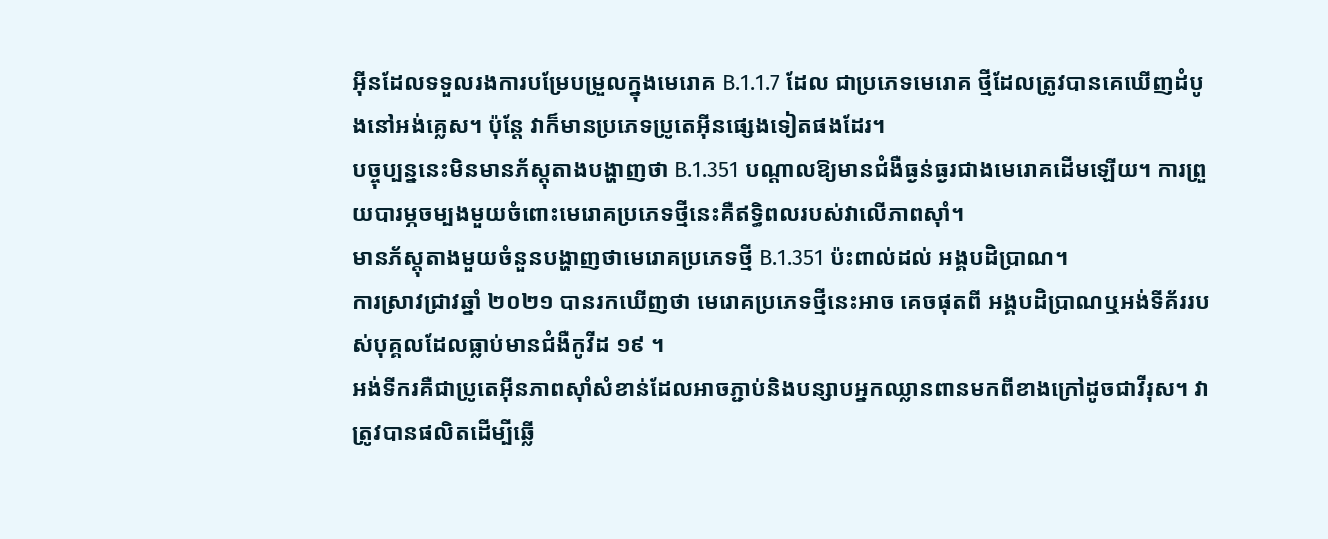អ៊ីនដែលទទួលរងការបម្រែបម្រួលក្នុងមេរោគ B.1.1.7 ដែល ជាប្រភេទមេរោគ ថ្មីដែលត្រូវបានគេឃើញដំបូងនៅអង់គ្លេស។ ប៉ុន្តែ វាក៏មានប្រភេទប្រូតេអ៊ីនផ្សេងទៀតផងដែរ។
បច្ចុប្បន្ននេះមិនមានភ័ស្តុតាងបង្ហាញថា B.1.351 បណ្តាលឱ្យមានជំងឺធ្ងន់ធ្ងរជាងមេរោគដើមឡើយ។ ការព្រួយបារម្ភចម្បងមួយចំពោះមេរោគប្រភេទថ្មីនេះគឺឥទ្ធិពលរបស់វាលើភាពស៊ាំ។
មានភ័ស្តុតាងមួយចំនួនបង្ហាញថាមេរោគប្រភេទថ្មី B.1.351 ប៉ះពាល់ដល់ អង្គបដិប្រាណ។
ការស្រាវជ្រាវឆ្នាំ ២០២១ បានរកឃើញថា មេរោគប្រភេទថ្មីនេះអាច គេចផុតពី អង្គបដិប្រាណឬអង់ទីគ័ររបស់បុគ្គលដែលធ្លាប់មានជំងឺកូវីដ ១៩ ។
អង់ទីករគឺជាប្រូតេអ៊ីនភាពស៊ាំសំខាន់ដែលអាចភ្ជាប់និងបន្សាបអ្នកឈ្លានពានមកពីខាងក្រៅដូចជាវីរុស។ វាត្រូវបានផលិតដើម្បីឆ្លើ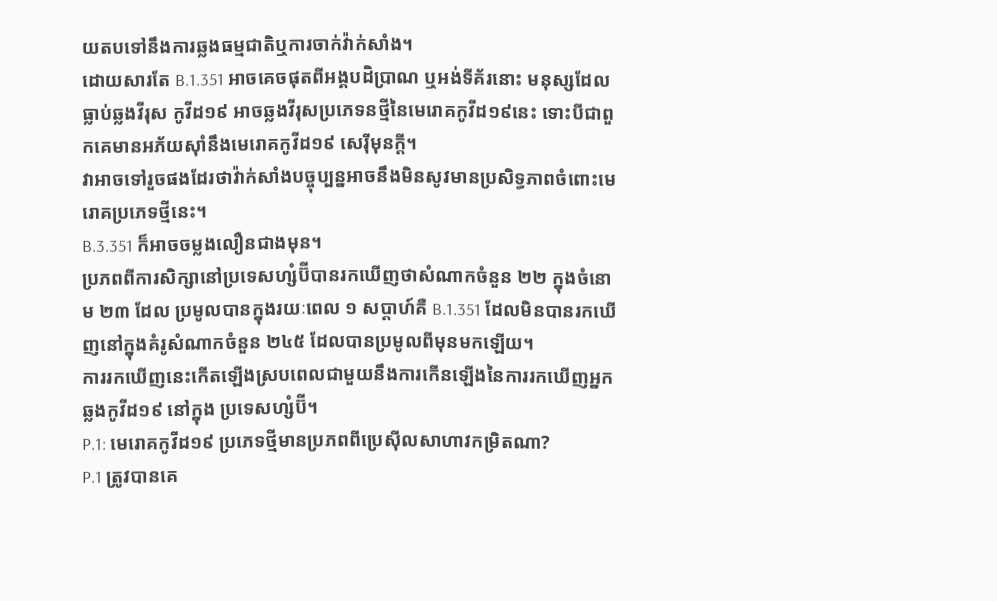យតបទៅនឹងការឆ្លងធម្មជាតិឬការចាក់វ៉ាក់សាំង។
ដោយសារតែ B.1.351 អាចគេចផុតពីអង្គបដិប្រាណ ឬអង់ទីគ័រនោះ មនុស្សដែលធ្លាប់ឆ្លងវីរុស កូវីដ១៩ អាចឆ្លងវីរុសប្រភេទនថ្មីនៃមេរោគកូវីដ១៩នេះ ទោះបីជាពួកគេមានអភ័យស៊ាំនឹងមេរោគកូវីដ១៩ សេរុីមុនក្តី។
វាអាចទៅរួចផងដែរថាវ៉ាក់សាំងបច្ចុប្បន្នអាចនឹងមិនសូវមានប្រសិទ្ធភាពចំពោះមេរោគប្រភេទថ្មីនេះ។
B.3.351 ក៏អាចចម្លងលឿនជាងមុន។
ប្រភពពីការសិក្សានៅប្រទេសហ្សំប៊ីបានរកឃើញថាសំណាកចំនួន ២២ ក្នុងចំនោម ២៣ ដែល ប្រមូលបានក្នុងរយៈពេល ១ សប្តាហ៍គឺ B.1.351 ដែលមិនបានរកឃើញនៅក្នុងគំរូសំណាកចំនួន ២៤៥ ដែលបានប្រមូលពីមុនមកឡើយ។
ការរកឃើញនេះកើតឡើងស្របពេលជាមួយនឹងការកើនឡើងនៃការរកឃើញអ្នកឆ្លងកូវីដ១៩ នៅក្នុង ប្រទេសហ្សំប៊ី។
P.1: មេរោគកូវីដ១៩ ប្រភេទថ្មីមានប្រភពពីប្រេស៊ីលសាហាវកម្រិតណា?
P.1 ត្រូវបានគេ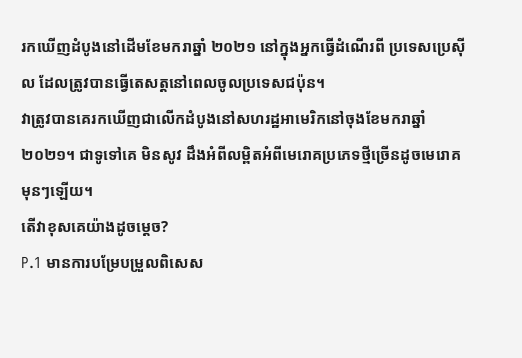រកឃើញដំបូងនៅដើមខែមករាឆ្នាំ ២០២១ នៅក្នុងអ្នកធ្វើដំណើរពី ប្រទេសប្រេស៊ីល ដែលត្រូវបានធ្វើតេសត្តនៅពេលចូលប្រទេសជប៉ុន។
វាត្រូវបានគេរកឃើញជាលើកដំបូងនៅសហរដ្ឋអាមេរិកនៅចុងខែមករាឆ្នាំ ២០២១។ ជាទូទៅគេ មិនសូវ ដឹងអំពីលម្ពិតអំពីមេរោគប្រភេទថ្មីច្រើនដូចមេរោគមុនៗឡើយ។
តើវាខុសគេយ៉ាងដូចម្តេច?
P.1 មានការបម្រែបម្រួលពិសេស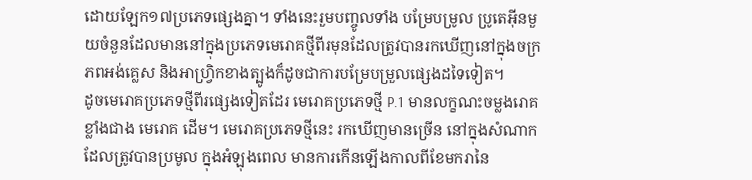ដោយឡែក១៧ប្រភេទផ្សេងគ្នា។ ទាំងនេះរួមបញ្ចូលទាំង បម្រែបម្រូល ប្រូតេអ៊ីនមួយចំនួនដែលមាននៅក្នុងប្រភេទមេរោគថ្មីពីរមុនដែលត្រូវបានរកឃើញនៅក្នុងចក្រភពអង់គ្លេស និងអាហ្វ្រិកខាងត្បូងក៏ដូចជាការបម្រែបម្រួលផ្សេងដទៃទៀត។
ដូចមេរោគប្រភេទថ្មីពីរផ្សេងទៀតដែរ មេរោគប្រភេទថ្មី P.1 មានលក្ខណះចម្លងរោគ ខ្លាំងជាង មេរោគ ដើម។ មេរោគប្រភេទថ្មីនេះ រកឃើញមានច្រើន នៅក្នុងសំណាកដែលត្រូវបានប្រមូល ក្នុងអំឡុងពេល មានការកើនឡើងកាលពីខែមករានៃ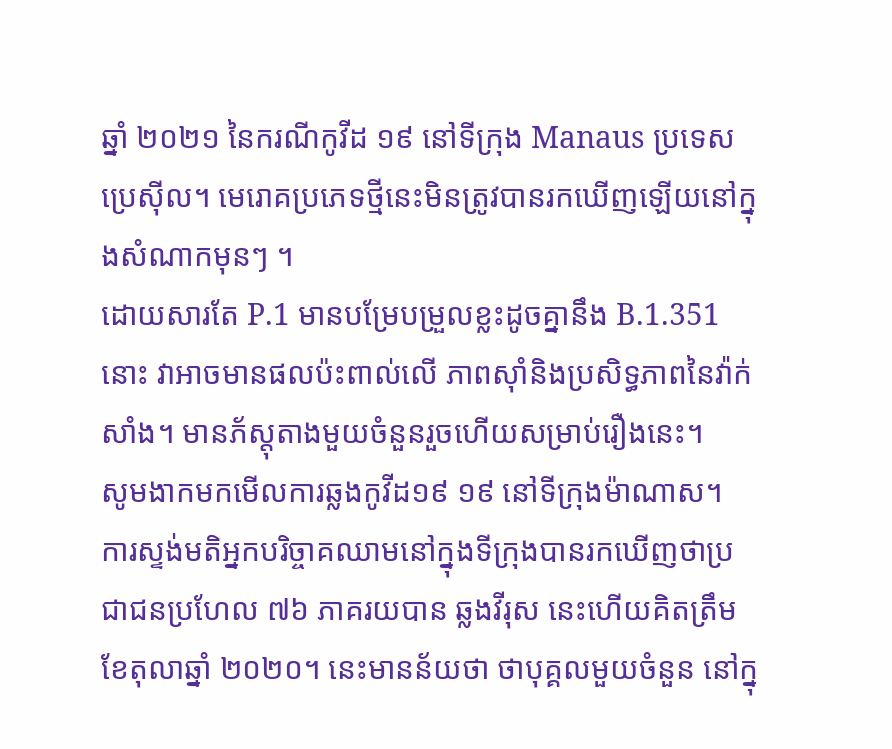ឆ្នាំ ២០២១ នៃករណីកូវីដ ១៩ នៅទីក្រុង Manaus ប្រទេស ប្រេស៊ីល។ មេរោគប្រភេទថ្មីនេះមិនត្រូវបានរកឃើញឡើយនៅក្នុងសំណាកមុនៗ ។
ដោយសារតែ P.1 មានបម្រែបម្រួលខ្លះដូចគ្នានឹង B.1.351 នោះ វាអាចមានផលប៉ះពាល់លើ ភាពស៊ាំនិងប្រសិទ្ធភាពនៃវ៉ាក់សាំង។ មានភ័ស្តុតាងមួយចំនួនរួចហើយសម្រាប់រឿងនេះ។
សូមងាកមកមើលការឆ្លងកូវីដ១៩ ១៩ នៅទីក្រុងម៉ាណាស។
ការស្ទង់មតិអ្នកបរិច្ចាគឈាមនៅក្នុងទីក្រុងបានរកឃើញថាប្រជាជនប្រហែល ៧៦ ភាគរយបាន ឆ្លងវីរុស នេះហើយគិតត្រឹមខែតុលាឆ្នាំ ២០២០។ នេះមានន័យថា ថាបុគ្គលមួយចំនួន នៅក្នុ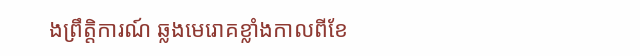ងព្រឹត្តិការណ៍ ឆ្លងមេរោគខ្លាំងកាលពីខែ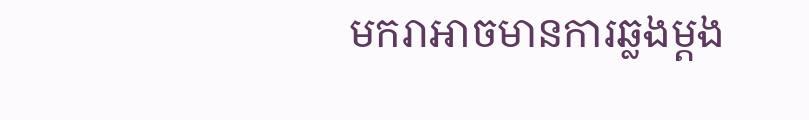មករាអាចមានការឆ្លងម្តង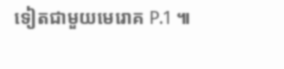ទៀតជាមួយមេរោគ P.1 ៕